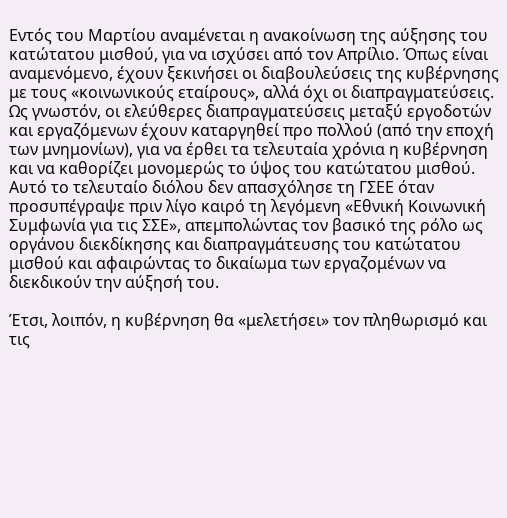Εντός του Μαρτίου αναμένεται η ανακοίνωση της αύξησης του κατώτατου μισθού, για να ισχύσει από τον Απρίλιο. Όπως είναι αναμενόμενο, έχουν ξεκινήσει οι διαβουλεύσεις της κυβέρνησης με τους «κοινωνικούς εταίρους», αλλά όχι οι διαπραγματεύσεις. Ως γνωστόν, οι ελεύθερες διαπραγματεύσεις μεταξύ εργοδοτών και εργαζόμενων έχουν καταργηθεί προ πολλού (από την εποχή των μνημονίων), για να έρθει τα τελευταία χρόνια η κυβέρνηση και να καθορίζει μονομερώς το ύψος του κατώτατου μισθού. Αυτό το τελευταίο διόλου δεν απασχόλησε τη ΓΣΕΕ όταν προσυπέγραψε πριν λίγο καιρό τη λεγόμενη «Εθνική Κοινωνική Συμφωνία για τις ΣΣΕ», απεμπολώντας τον βασικό της ρόλο ως οργάνου διεκδίκησης και διαπραγμάτευσης του κατώτατου μισθού και αφαιρώντας το δικαίωμα των εργαζομένων να διεκδικούν την αύξησή του.

Έτσι, λοιπόν, η κυβέρνηση θα «μελετήσει» τον πληθωρισμό και τις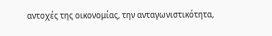αντοχές της οικονομίας, την ανταγωνιστικότητα,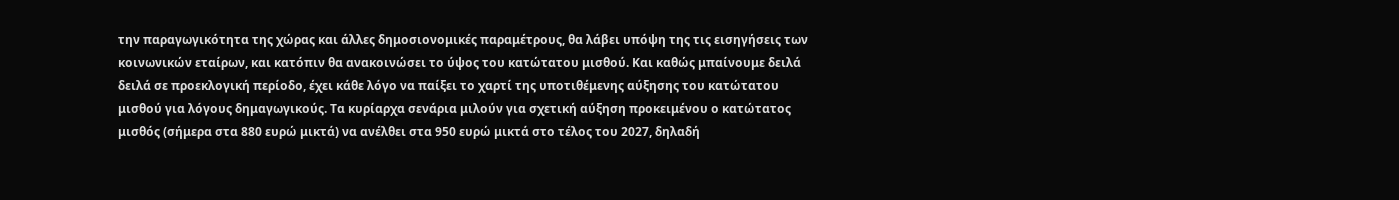την παραγωγικότητα της χώρας και άλλες δημοσιονομικές παραμέτρους, θα λάβει υπόψη της τις εισηγήσεις των κοινωνικών εταίρων, και κατόπιν θα ανακοινώσει το ύψος του κατώτατου μισθού. Και καθώς μπαίνουμε δειλά δειλά σε προεκλογική περίοδο, έχει κάθε λόγο να παίξει το χαρτί της υποτιθέμενης αύξησης του κατώτατου μισθού για λόγους δημαγωγικούς. Τα κυρίαρχα σενάρια μιλούν για σχετική αύξηση προκειμένου ο κατώτατος μισθός (σήμερα στα 880 ευρώ μικτά) να ανέλθει στα 950 ευρώ μικτά στο τέλος του 2027, δηλαδή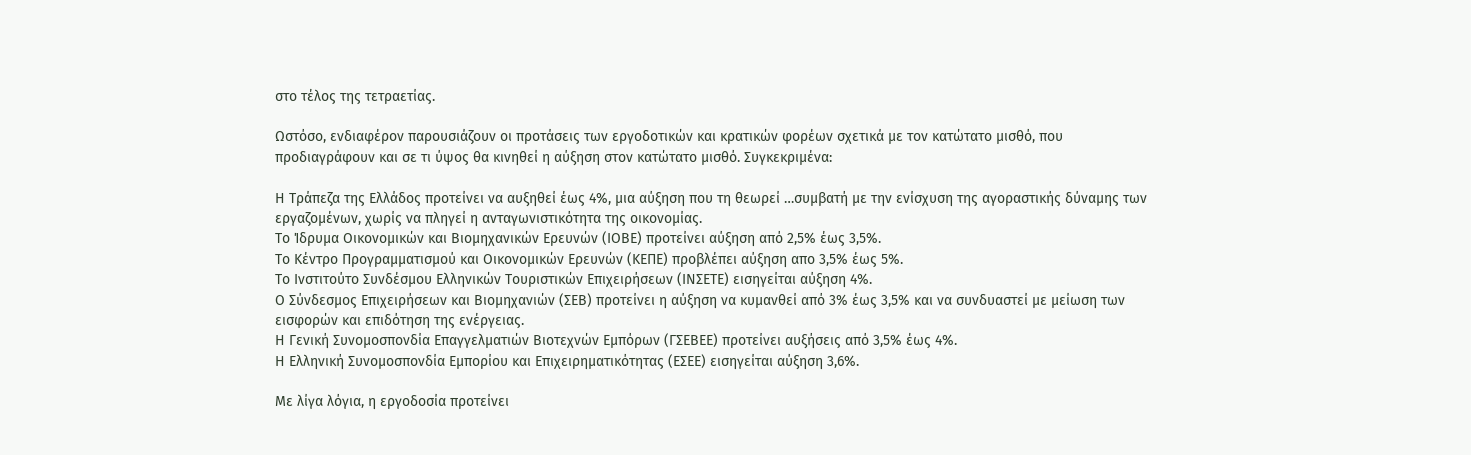στο τέλος της τετραετίας.

Ωστόσο, ενδιαφέρον παρουσιάζουν οι προτάσεις των εργοδοτικών και κρατικών φορέων σχετικά με τον κατώτατο μισθό, που προδιαγράφουν και σε τι ύψος θα κινηθεί η αύξηση στον κατώτατο μισθό. Συγκεκριμένα:

Η Τράπεζα της Ελλάδος προτείνει να αυξηθεί έως 4%, μια αύξηση που τη θεωρεί …συμβατή με την ενίσχυση της αγοραστικής δύναμης των εργαζομένων, χωρίς να πληγεί η ανταγωνιστικότητα της οικονομίας.
Το Ίδρυμα Οικονομικών και Βιομηχανικών Ερευνών (ΙΟΒΕ) προτείνει αύξηση από 2,5% έως 3,5%.
Το Κέντρο Προγραμματισμού και Οικονομικών Ερευνών (ΚΕΠΕ) προβλέπει αύξηση απο 3,5% έως 5%.
Το Ινστιτούτο Συνδέσμου Ελληνικών Τουριστικών Επιχειρήσεων (ΙΝΣΕΤΕ) εισηγείται αύξηση 4%.
Ο Σύνδεσμος Επιχειρήσεων και Βιομηχανιών (ΣΕΒ) προτείνει η αύξηση να κυμανθεί από 3% έως 3,5% και να συνδυαστεί με μείωση των εισφορών και επιδότηση της ενέργειας.
Η Γενική Συνομοσπονδία Επαγγελματιών Βιοτεχνών Εμπόρων (ΓΣΕΒΕΕ) προτείνει αυξήσεις από 3,5% έως 4%.
Η Ελληνική Συνομοσπονδία Εμπορίου και Επιχειρηματικότητας (ΕΣΕΕ) εισηγείται αύξηση 3,6%.

Με λίγα λόγια, η εργοδοσία προτείνει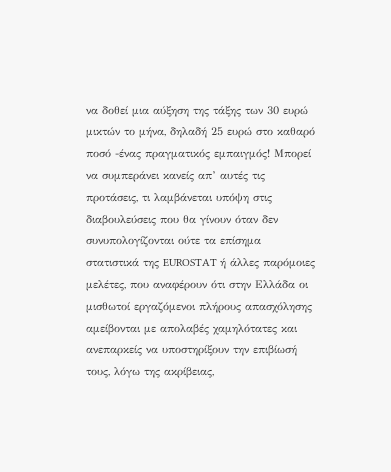να δοθεί μια αύξηση της τάξης των 30 ευρώ μικτών το μήνα, δηλαδή 25 ευρώ στο καθαρό ποσό -ένας πραγματικός εμπαιγμός! Μπορεί να συμπεράνει κανείς απ’ αυτές τις προτάσεις, τι λαμβάνεται υπόψη στις διαβουλεύσεις που θα γίνουν όταν δεν συνυπολογίζονται ούτε τα επίσημα στατιστικά της EUROSTAT ή άλλες παρόμοιες μελέτες, που αναφέρουν ότι στην Ελλάδα οι μισθωτοί εργαζόμενοι πλήρους απασχόλησης αμείβονται με απολαβές χαμηλότατες και ανεπαρκείς να υποστηρίξουν την επιβίωσή τους, λόγω της ακρίβειας,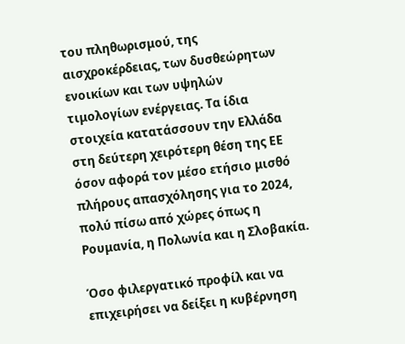του πληθωρισμού, της αισχροκέρδειας, των δυσθεώρητων ενοικίων και των υψηλών τιμολογίων ενέργειας. Τα ίδια στοιχεία κατατάσσουν την Ελλάδα στη δεύτερη χειρότερη θέση της ΕΕ όσον αφορά τον μέσο ετήσιο μισθό πλήρους απασχόλησης για το 2024, πολύ πίσω από χώρες όπως η Ρουμανία, η Πολωνία και η Σλοβακία.

Όσο φιλεργατικό προφίλ και να επιχειρήσει να δείξει η κυβέρνηση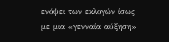ενόψει των εκλογών ίσως με μια «γενναία αύξηση»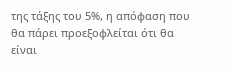της τάξης του 5%, η απόφαση που θα πάρει προεξοφλείται ότι θα είναι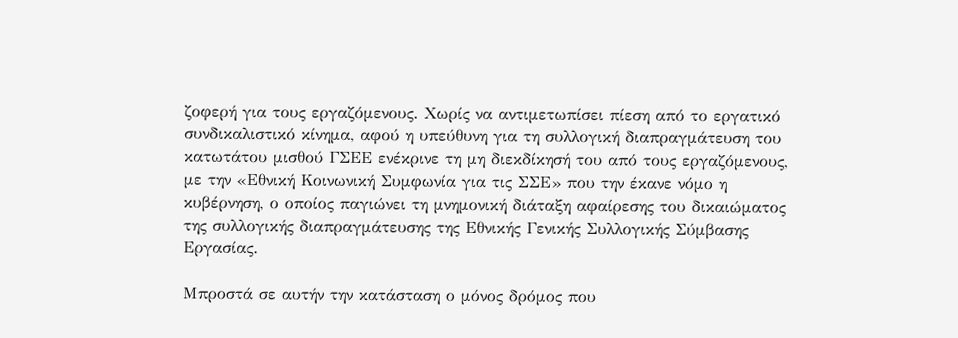ζοφερή για τους εργαζόμενους. Χωρίς να αντιμετωπίσει πίεση από το εργατικό συνδικαλιστικό κίνημα, αφού η υπεύθυνη για τη συλλογική διαπραγμάτευση του κατωτάτου μισθού ΓΣΕΕ ενέκρινε τη μη διεκδίκησή του από τους εργαζόμενους, με την «Εθνική Κοινωνική Συμφωνία για τις ΣΣΕ» που την έκανε νόμο η κυβέρνηση, ο οποίος παγιώνει τη μνημονική διάταξη αφαίρεσης του δικαιώματος της συλλογικής διαπραγμάτευσης της Εθνικής Γενικής Συλλογικής Σύμβασης Εργασίας.

Μπροστά σε αυτήν την κατάσταση ο μόνος δρόμος που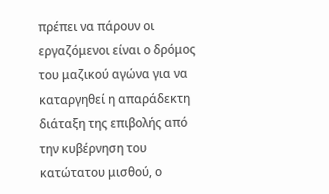πρέπει να πάρουν οι εργαζόμενοι είναι ο δρόμος του μαζικού αγώνα για να καταργηθεί η απαράδεκτη διάταξη της επιβολής από την κυβέρνηση του κατώτατου μισθού, ο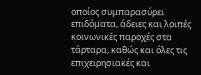οποίος συμπαρασύρει επιδόματα, άδειες και λοιπές κοινωνικές παροχές στα τάρταρα, καθώς και όλες τις επιχειρησιακές και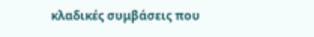κλαδικές συμβάσεις που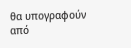θα υπογραφούν από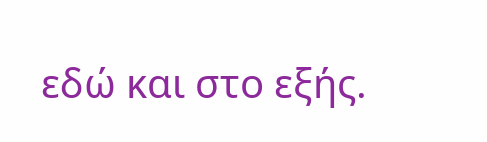εδώ και στο εξής.